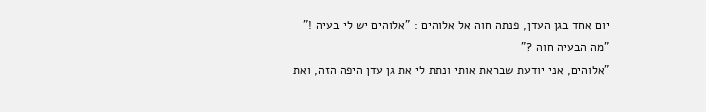יום אחד בגן העדן, פנתה חוה אל אלוהים : "אלוהים יש לי בעיה !"
"מה הבעיה חוה ?"
"אלוהים, אני יודעת שבראת אותי ונתת לי את גן עדן היפה הזה, ואת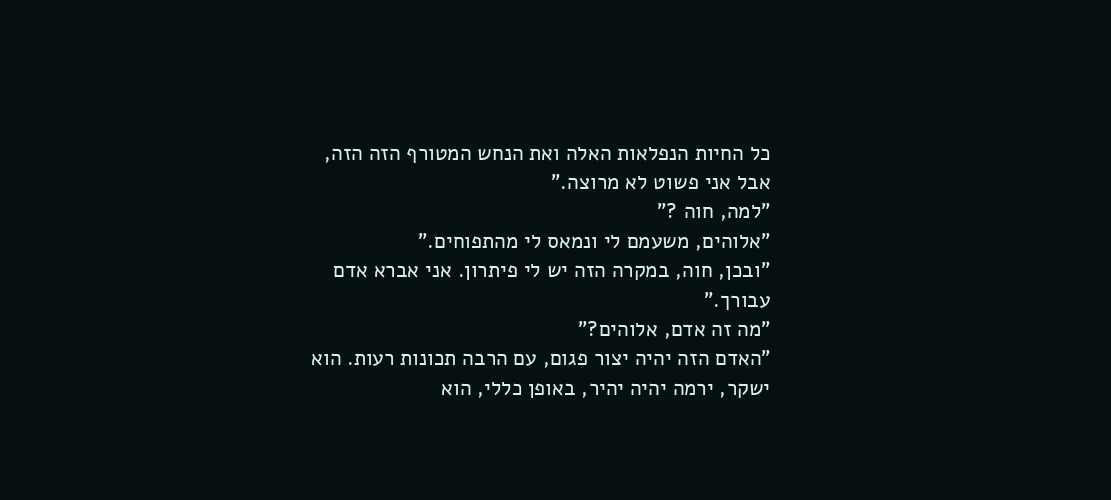כל החיות הנפלאות האלה ואת הנחש המטורף הזה הזה, אבל אני פשוט לא מרוצה."
"למה, חוה ?"
"אלוהים, משעמם לי ונמאס לי מהתפוחים."
"ובכן, חוה, במקרה הזה יש לי פיתרון. אני אברא אדם עבורך."
"מה זה אדם, אלוהים?"
"האדם הזה יהיה יצור פגום, עם הרבה תכונות רעות. הוא ישקר, ירמה יהיה יהיר, באופן כללי, הוא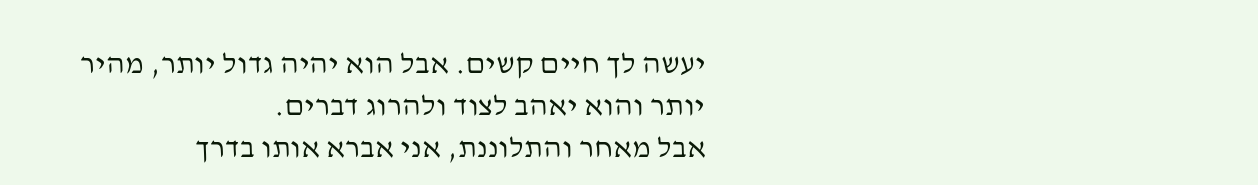יעשה לך חיים קשים. אבל הוא יהיה גדול יותר, מהיר יותר והוא יאהב לצוד ולהרוג דברים.
אבל מאחר והתלוננת, אני אברא אותו בדרך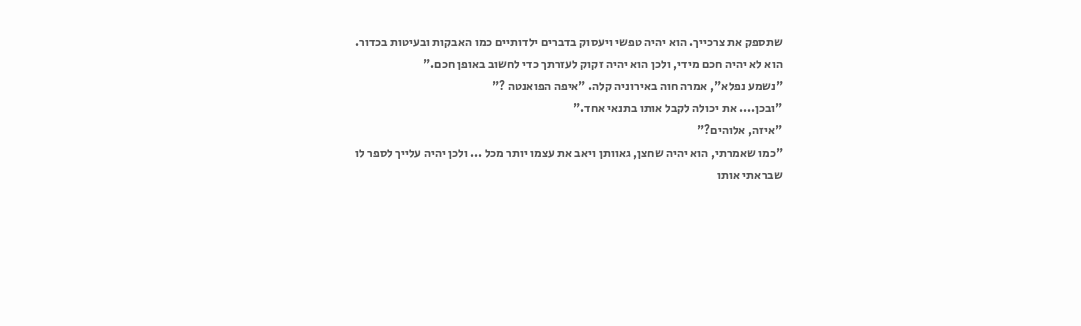שתספק את צרכייך. הוא יהיה טפשי ויעסוק בדברים ילדותיים כמו האבקות ובעיטות בכדור.
הוא לא יהיה חכם מידי, ולכן הוא יהיה זקוק לעזרתך כדי לחשוב באופן חכם."
"נשמע נפלא", אמרה חוה באירוניה קלה. "איפה הפואנטה ?"
"ובכן.... את יכולה לקבל אותו בתנאי אחד."
"איזה, אלוהים?"
"כמו שאמרתי, הוא יהיה שחצן, גאוותן ויאב את עצמו יותר מכל ... ולכן יהיה עלייך לספר לו שבראתי אותו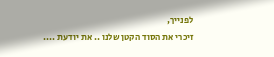לפנייך,
זיכרי את הסוד הקטן שלנו .. את יודעת ....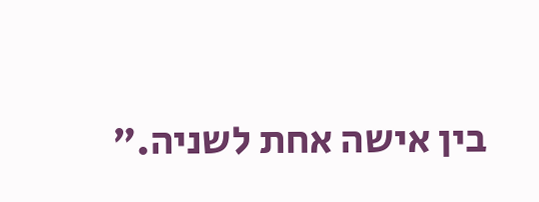בין אישה אחת לשניה."